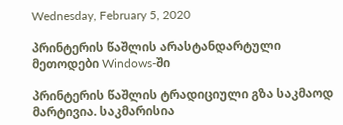Wednesday, February 5, 2020

პრინტერის წაშლის არასტანდარტული მეთოდები Windows-ში

პრინტერის წაშლის ტრადიციული გზა საკმაოდ მარტივია. საკმარისია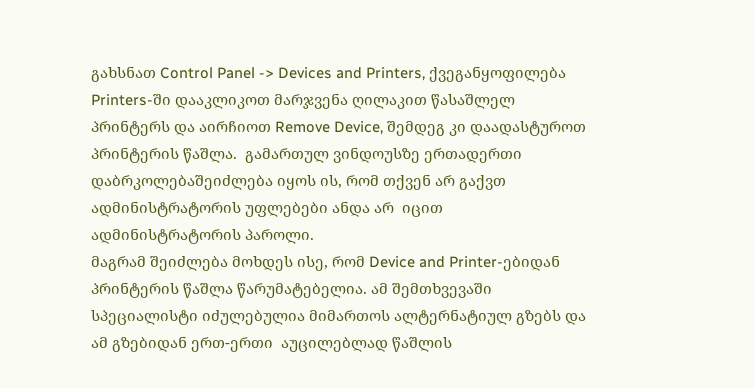გახსნათ Control Panel -> Devices and Printers, ქვეგანყოფილება Printers-ში დააკლიკოთ მარჯვენა ღილაკით წასაშლელ პრინტერს და აირჩიოთ Remove Device, შემდეგ კი დაადასტუროთ პრინტერის წაშლა.  გამართულ ვინდოუსზე ერთადერთი დაბრკოლებაშეიძლება იყოს ის, რომ თქვენ არ გაქვთ ადმინისტრატორის უფლებები ანდა არ  იცით ადმინისტრატორის პაროლი.
მაგრამ შეიძლება მოხდეს ისე, რომ Device and Printer-ებიდან პრინტერის წაშლა წარუმატებელია. ამ შემთხვევაში სპეციალისტი იძულებულია მიმართოს ალტერნატიულ გზებს და ამ გზებიდან ერთ-ერთი  აუცილებლად წაშლის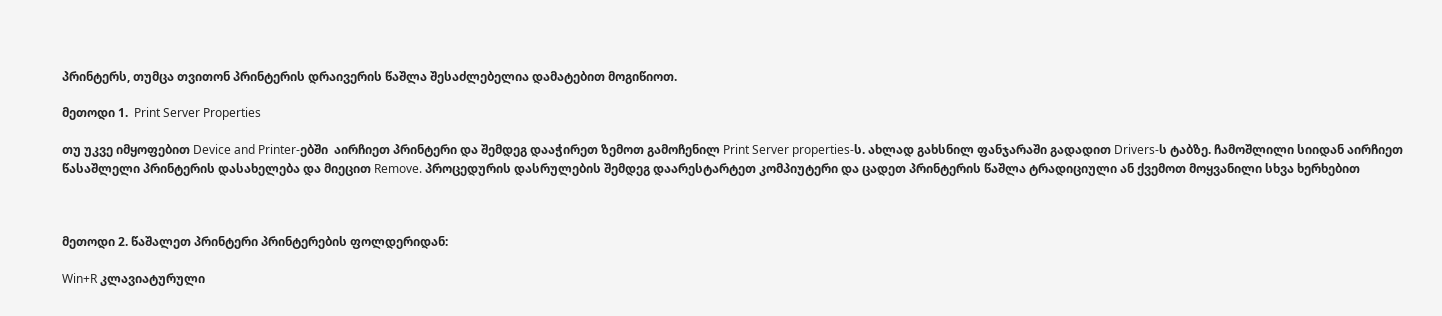პრინტერს, თუმცა თვითონ პრინტერის დრაივერის წაშლა შესაძლებელია დამატებით მოგიწიოთ.

მეთოდი 1.  Print Server Properties

თუ უკვე იმყოფებით Device and Printer-ებში  აირჩიეთ პრინტერი და შემდეგ დააჭირეთ ზემოთ გამოჩენილ Print Server properties-ს. ახლად გახსნილ ფანჯარაში გადადით Drivers-ს ტაბზე. ჩამოშლილი სიიდან აირჩიეთ წასაშლელი პრინტერის დასახელება და მიეცით Remove. პროცედურის დასრულების შემდეგ დაარესტარტეთ კომპიუტერი და ცადეთ პრინტერის წაშლა ტრადიციული ან ქვემოთ მოყვანილი სხვა ხერხებით



მეთოდი 2. წაშალეთ პრინტერი პრინტერების ფოლდერიდან:

Win+R კლავიატურული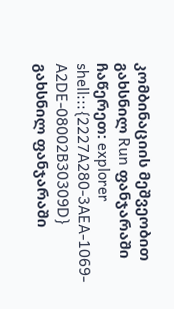კომბინაციის მეშვეობით გახსნილ Run ფანჯარაში ჩაწერეთ: explorer shell:::{2227A280-3AEA-1069-A2DE-08002B30309D}
გახსნილ ფანჯარაში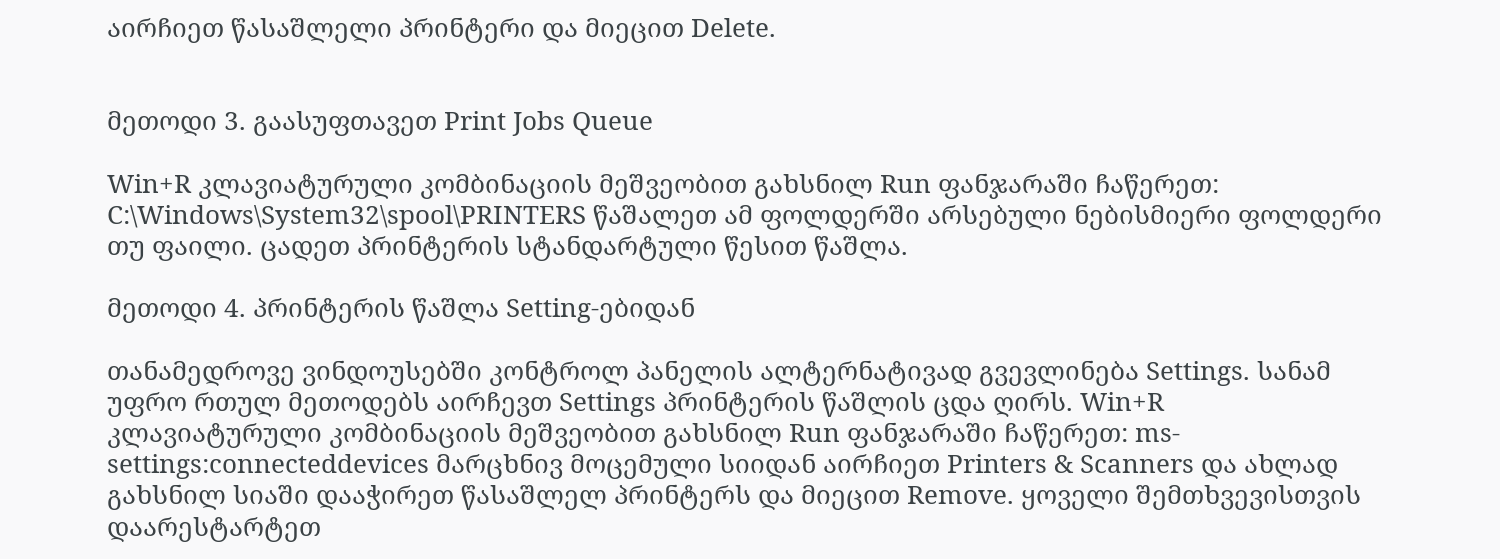აირჩიეთ წასაშლელი პრინტერი და მიეცით Delete.


მეთოდი 3. გაასუფთავეთ Print Jobs Queue

Win+R კლავიატურული კომბინაციის მეშვეობით გახსნილ Run ფანჯარაში ჩაწერეთ: C:\Windows\System32\spool\PRINTERS წაშალეთ ამ ფოლდერში არსებული ნებისმიერი ფოლდერი თუ ფაილი. ცადეთ პრინტერის სტანდარტული წესით წაშლა.

მეთოდი 4. პრინტერის წაშლა Setting-ებიდან

თანამედროვე ვინდოუსებში კონტროლ პანელის ალტერნატივად გვევლინება Settings. სანამ უფრო რთულ მეთოდებს აირჩევთ Settings პრინტერის წაშლის ცდა ღირს. Win+R კლავიატურული კომბინაციის მეშვეობით გახსნილ Run ფანჯარაში ჩაწერეთ: ms-settings:connecteddevices მარცხნივ მოცემული სიიდან აირჩიეთ Printers & Scanners და ახლად გახსნილ სიაში დააჭირეთ წასაშლელ პრინტერს და მიეცით Remove. ყოველი შემთხვევისთვის დაარესტარტეთ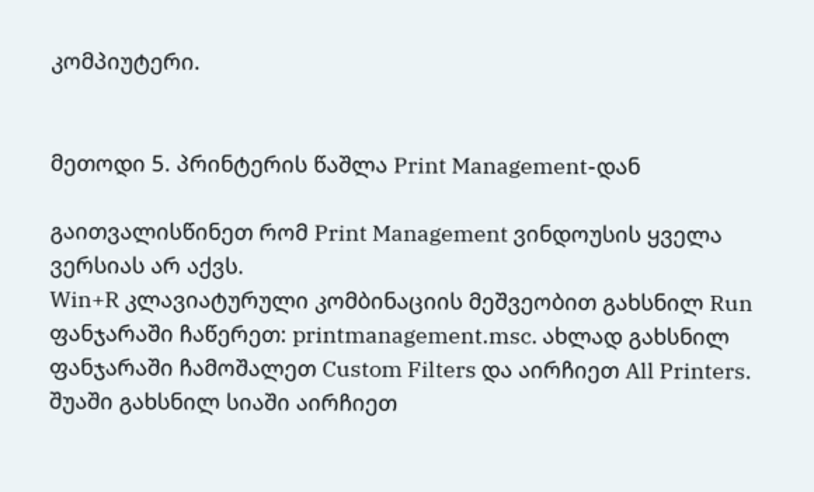კომპიუტერი.


მეთოდი 5. პრინტერის წაშლა Print Management-დან

გაითვალისწინეთ რომ Print Management ვინდოუსის ყველა ვერსიას არ აქვს.
Win+R კლავიატურული კომბინაციის მეშვეობით გახსნილ Run ფანჯარაში ჩაწერეთ: printmanagement.msc. ახლად გახსნილ ფანჯარაში ჩამოშალეთ Custom Filters და აირჩიეთ All Printers. შუაში გახსნილ სიაში აირჩიეთ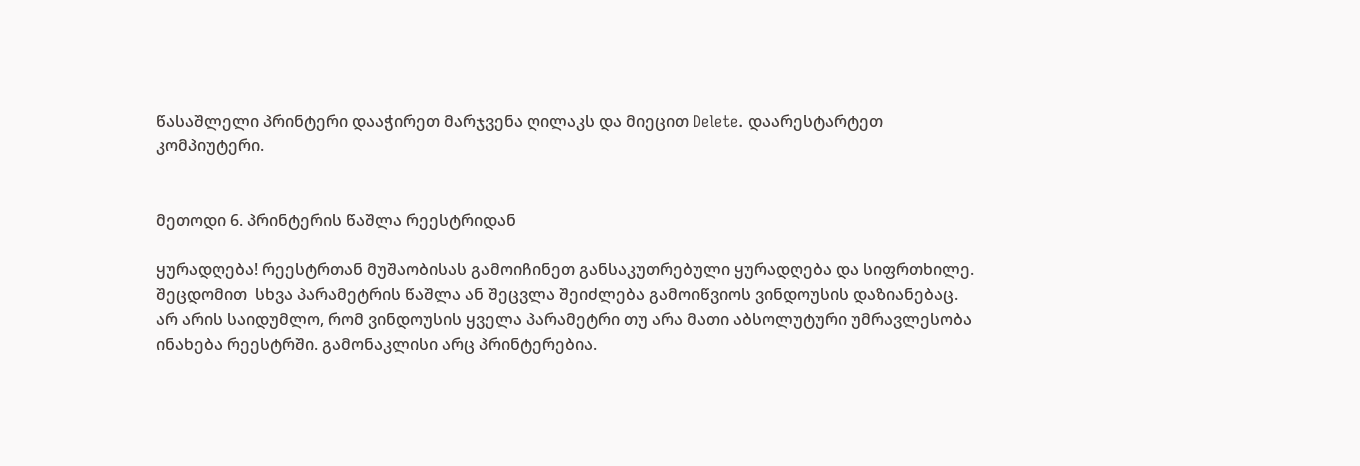წასაშლელი პრინტერი დააჭირეთ მარჯვენა ღილაკს და მიეცით Delete. დაარესტარტეთ კომპიუტერი.


მეთოდი 6. პრინტერის წაშლა რეესტრიდან

ყურადღება! რეესტრთან მუშაობისას გამოიჩინეთ განსაკუთრებული ყურადღება და სიფრთხილე. შეცდომით  სხვა პარამეტრის წაშლა ან შეცვლა შეიძლება გამოიწვიოს ვინდოუსის დაზიანებაც.
არ არის საიდუმლო, რომ ვინდოუსის ყველა პარამეტრი თუ არა მათი აბსოლუტური უმრავლესობა ინახება რეესტრში. გამონაკლისი არც პრინტერებია.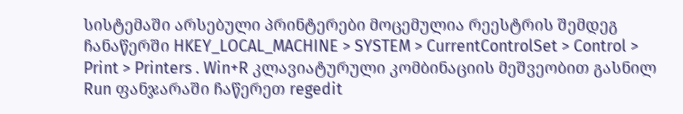სისტემაში არსებული პრინტერები მოცემულია რეესტრის შემდეგ ჩანაწერში HKEY_LOCAL_MACHINE > SYSTEM > CurrentControlSet > Control > Print > Printers . Win+R კლავიატურული კომბინაციის მეშვეობით გასნილ Run ფანჯარაში ჩაწერეთ regedit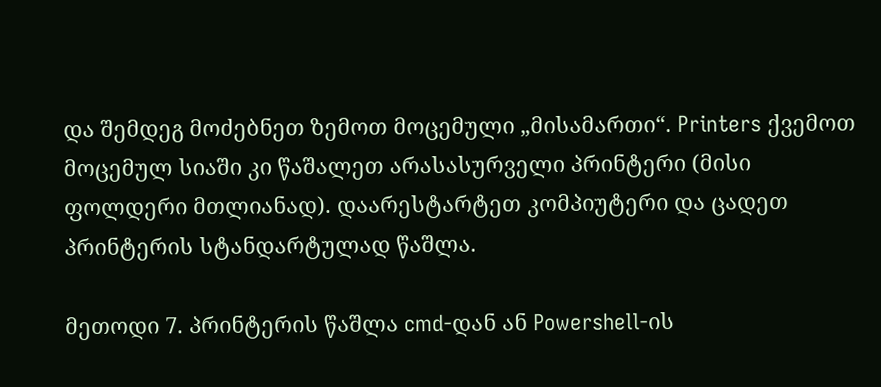და შემდეგ მოძებნეთ ზემოთ მოცემული „მისამართი“. Printers ქვემოთ მოცემულ სიაში კი წაშალეთ არასასურველი პრინტერი (მისი ფოლდერი მთლიანად). დაარესტარტეთ კომპიუტერი და ცადეთ  პრინტერის სტანდარტულად წაშლა.

მეთოდი 7. პრინტერის წაშლა cmd-დან ან Powershell-ის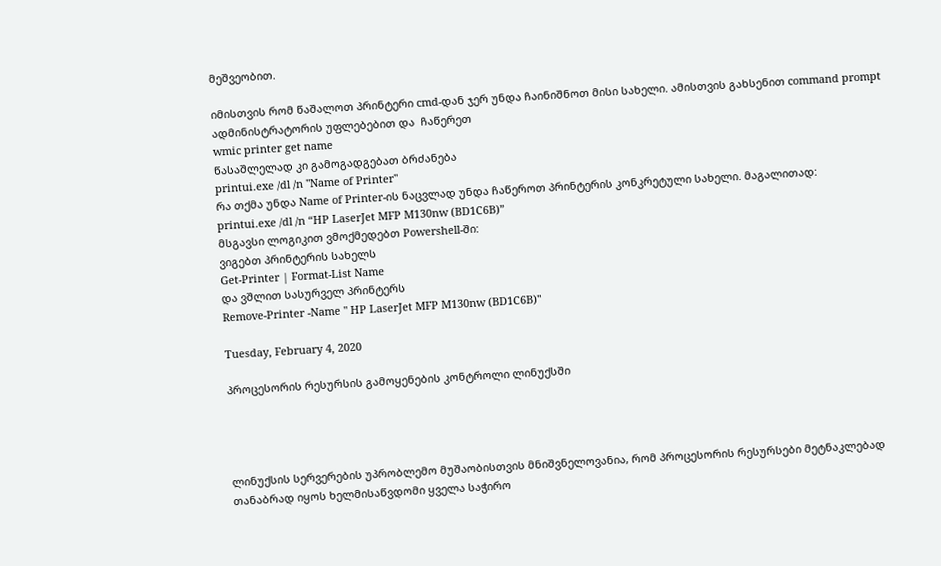მეშვეობით.

იმისთვის რომ წაშალოთ პრინტერი cmd-დან ჯერ უნდა ჩაინიშნოთ მისი სახელი. ამისთვის გახსენით command prompt ადმინისტრატორის უფლებებით და  ჩაწერეთ
wmic printer get name
წასაშლელად კი გამოგადგებათ ბრძანება
printui.exe /dl /n "Name of Printer"
რა თქმა უნდა Name of Printer-ის ნაცვლად უნდა ჩაწეროთ პრინტერის კონკრეტული სახელი. მაგალითად:
printui.exe /dl /n “HP LaserJet MFP M130nw (BD1C6B)”
მსგავსი ლოგიკით ვმოქმედებთ Powershell-ში:
ვიგებთ პრინტერის სახელს
Get-Printer | Format-List Name
და ვშლით სასურველ პრინტერს
Remove-Printer -Name " HP LaserJet MFP M130nw (BD1C6B)"

Tuesday, February 4, 2020

პროცესორის რესურსის გამოყენების კონტროლი ლინუქსში




ლინუქსის სერვერების უპრობლემო მუშაობისთვის მნიშვნელოვანია, რომ პროცესორის რესურსები მეტნაკლებად თანაბრად იყოს ხელმისაწვდომი ყველა საჭირო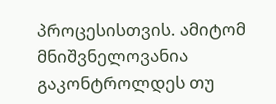პროცესისთვის. ამიტომ მნიშვნელოვანია გაკონტროლდეს თუ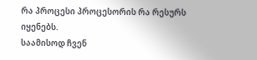რა პროცესი პროცესორის რა რესურს იყენებს.
საამისოდ ჩვენ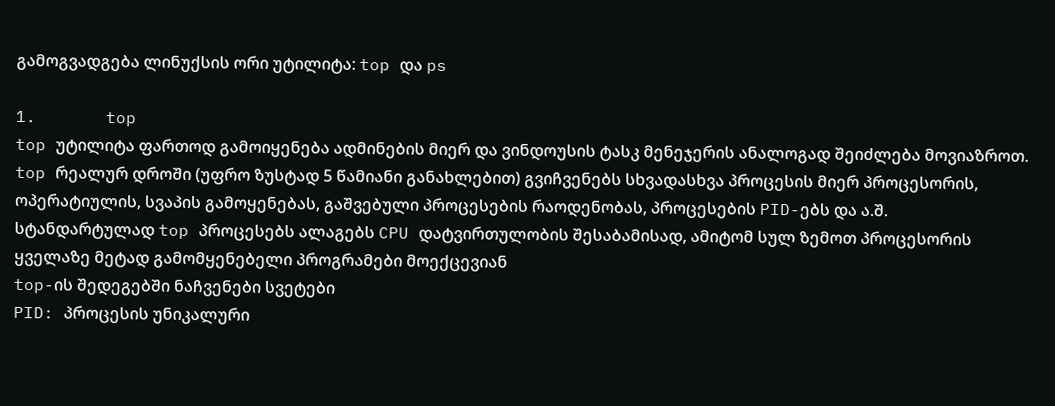გამოგვადგება ლინუქსის ორი უტილიტა: top და ps

1.       top
top უტილიტა ფართოდ გამოიყენება ადმინების მიერ და ვინდოუსის ტასკ მენეჯერის ანალოგად შეიძლება მოვიაზროთ. top რეალურ დროში (უფრო ზუსტად 5 წამიანი განახლებით) გვიჩვენებს სხვადასხვა პროცესის მიერ პროცესორის, ოპერატიულის, სვაპის გამოყენებას, გაშვებული პროცესების რაოდენობას, პროცესების PID-ებს და ა.შ. სტანდარტულად top პროცესებს ალაგებს CPU დატვირთულობის შესაბამისად, ამიტომ სულ ზემოთ პროცესორის ყველაზე მეტად გამომყენებელი პროგრამები მოექცევიან
top-ის შედეგებში ნაჩვენები სვეტები
PID: პროცესის უნიკალური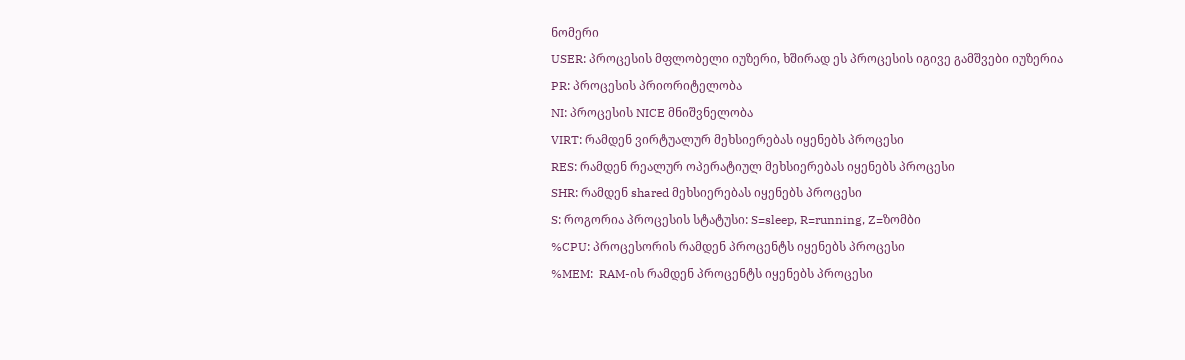ნომერი
USER: პროცესის მფლობელი იუზერი, ხშირად ეს პროცესის იგივე გამშვები იუზერია
PR: პროცესის პრიორიტელობა
NI: პროცესის NICE მნიშვნელობა
VIRT: რამდენ ვირტუალურ მეხსიერებას იყენებს პროცესი
RES: რამდენ რეალურ ოპერატიულ მეხსიერებას იყენებს პროცესი
SHR: რამდენ shared მეხსიერებას იყენებს პროცესი
S: როგორია პროცესის სტატუსი: S=sleep, R=running, Z=ზომბი
%CPU: პროცესორის რამდენ პროცენტს იყენებს პროცესი
%MEM:  RAM-ის რამდენ პროცენტს იყენებს პროცესი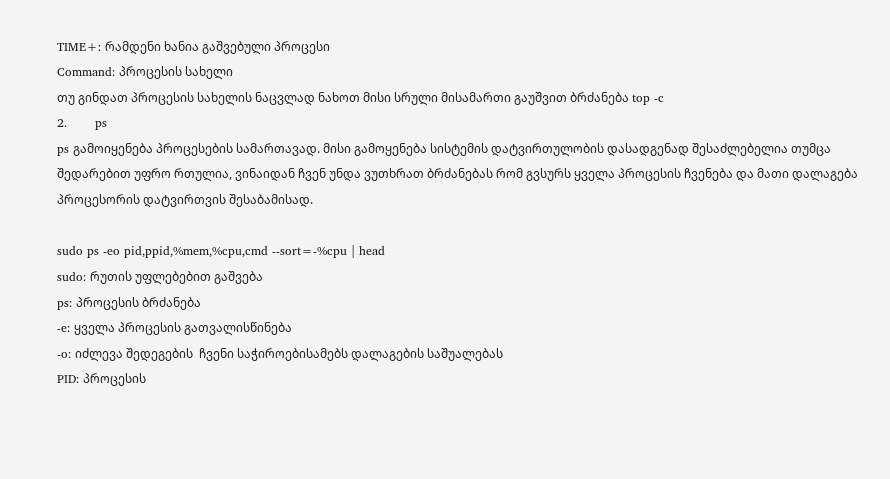TIME+: რამდენი ხანია გაშვებული პროცესი
Command: პროცესის სახელი
თუ გინდათ პროცესის სახელის ნაცვლად ნახოთ მისი სრული მისამართი გაუშვით ბრძანება top -c
2.       ps
ps გამოიყენება პროცესების სამართავად. მისი გამოყენება სისტემის დატვირთულობის დასადგენად შესაძლებელია თუმცა შედარებით უფრო რთულია, ვინაიდან ჩვენ უნდა ვუთხრათ ბრძანებას რომ გვსურს ყველა პროცესის ჩვენება და მათი დალაგება პროცესორის დატვირთვის შესაბამისად.

sudo ps -eo pid,ppid,%mem,%cpu,cmd --sort=-%cpu | head
sudo: რუთის უფლებებით გაშვება
ps: პროცესის ბრძანება
-e: ყველა პროცესის გათვალისწინება
-o: იძლევა შედეგების  ჩვენი საჭიროებისამებს დალაგების საშუალებას
PID: პროცესის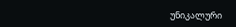უნიკალური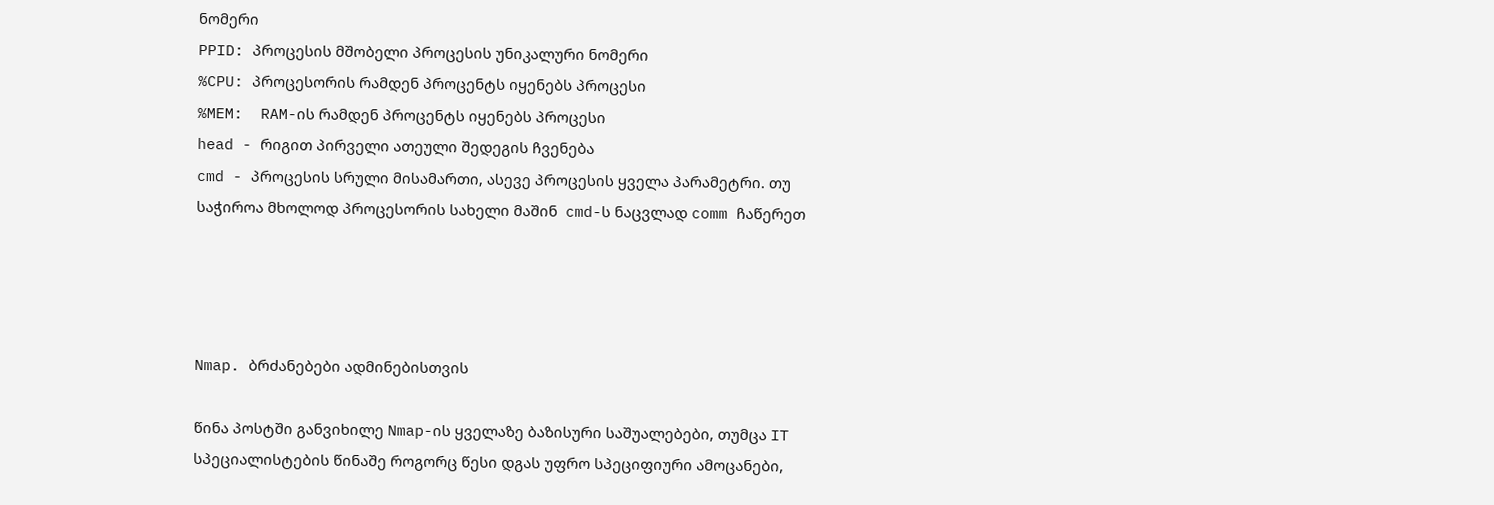ნომერი
PPID: პროცესის მშობელი პროცესის უნიკალური ნომერი
%CPU: პროცესორის რამდენ პროცენტს იყენებს პროცესი
%MEM:  RAM-ის რამდენ პროცენტს იყენებს პროცესი
head - რიგით პირველი ათეული შედეგის ჩვენება
cmd - პროცესის სრული მისამართი, ასევე პროცესის ყველა პარამეტრი. თუ საჭიროა მხოლოდ პროცესორის სახელი მაშინ  cmd-ს ნაცვლად comm ჩაწერეთ




Nmap. ბრძანებები ადმინებისთვის

წინა პოსტში განვიხილე Nmap-ის ყველაზე ბაზისური საშუალებები, თუმცა IT  სპეციალისტების წინაშე როგორც წესი დგას უფრო სპეციფიური ამოცანები,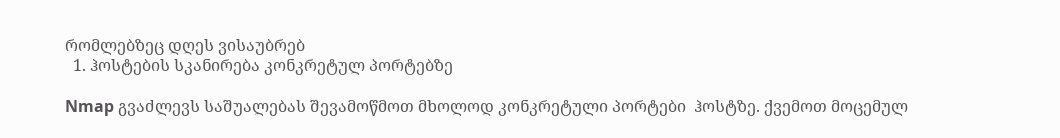რომლებზეც დღეს ვისაუბრებ
  1. ჰოსტების სკანირება კონკრეტულ პორტებზე

Nmap გვაძლევს საშუალებას შევამოწმოთ მხოლოდ კონკრეტული პორტები  ჰოსტზე. ქვემოთ მოცემულ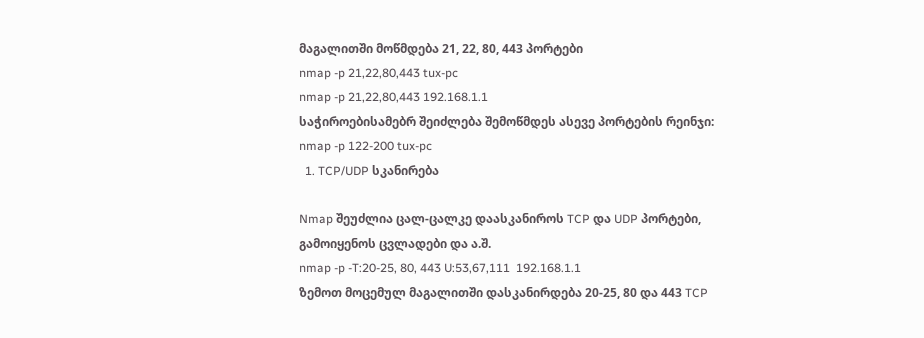მაგალითში მოწმდება 21, 22, 80, 443 პორტები
nmap -p 21,22,80,443 tux-pc
nmap -p 21,22,80,443 192.168.1.1
საჭიროებისამებრ შეიძლება შემოწმდეს ასევე პორტების რეინჯი:
nmap -p 122-200 tux-pc
  1. TCP/UDP სკანირება

Nmap შეუძლია ცალ-ცალკე დაასკანიროს TCP და UDP პორტები, გამოიყენოს ცვლადები და ა.შ.
nmap -p -T:20-25, 80, 443 U:53,67,111  192.168.1.1
ზემოთ მოცემულ მაგალითში დასკანირდება 20-25, 80 და 443 TCP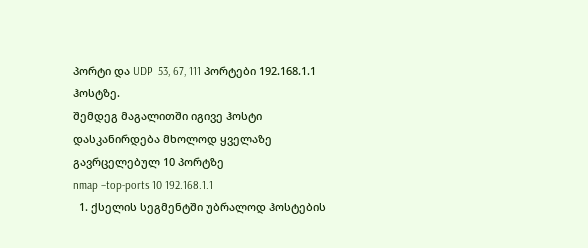პორტი და UDP  53, 67, 111 პორტები 192.168.1.1 ჰოსტზე.
შემდეგ მაგალითში იგივე ჰოსტი დასკანირდება მხოლოდ ყველაზე გავრცელებულ 10 პორტზე
nmap –top-ports 10 192.168.1.1
  1. ქსელის სეგმენტში უბრალოდ ჰოსტების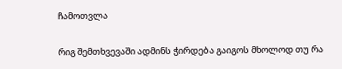ჩამოთვლა

რიგ შემთხვევაში ადმინს ჭირდება გაიგოს მხოლოდ თუ რა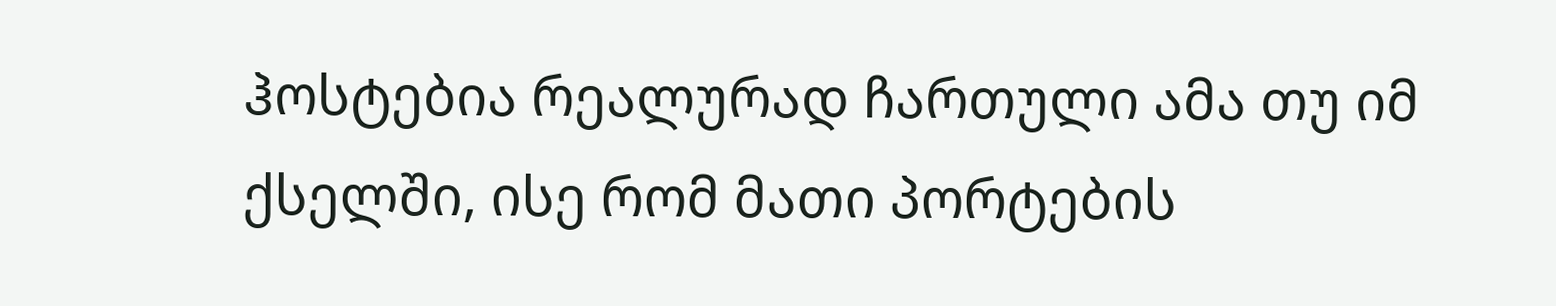ჰოსტებია რეალურად ჩართული ამა თუ იმ ქსელში, ისე რომ მათი პორტების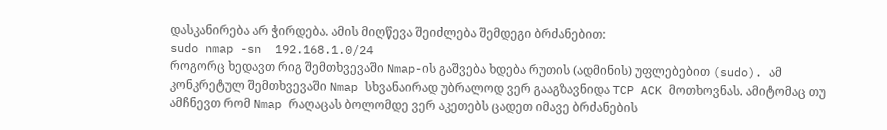დასკანირება არ ჭირდება. ამის მიღწევა შეიძლება შემდეგი ბრძანებით:
sudo nmap -sn  192.168.1.0/24
როგორც ხედავთ რიგ შემთხვევაში Nmap-ის გაშვება ხდება რუთის (ადმინის) უფლებებით (sudo). ამ კონკრეტულ შემთხვევაში Nmap სხვანაირად უბრალოდ ვერ გააგზავნიდა TCP ACK მოთხოვნას. ამიტომაც თუ ამჩნევთ რომ Nmap რაღაცას ბოლომდე ვერ აკეთებს ცადეთ იმავე ბრძანების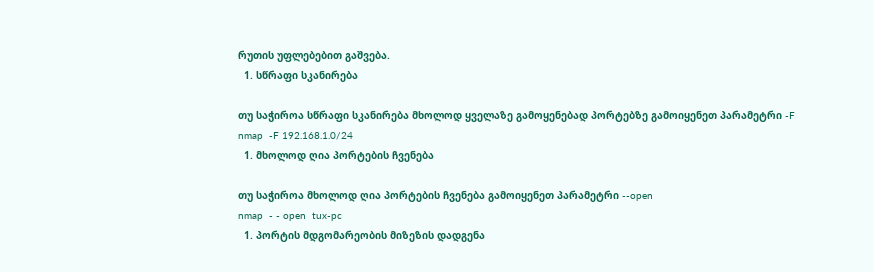რუთის უფლებებით გაშვება.
  1. სწრაფი სკანირება

თუ საჭიროა სწრაფი სკანირება მხოლოდ ყველაზე გამოყენებად პორტებზე გამოიყენეთ პარამეტრი -F
nmap  -F 192.168.1.0/24
  1. მხოლოდ ღია პორტების ჩვენება

თუ საჭიროა მხოლოდ ღია პორტების ჩვენება გამოიყენეთ პარამეტრი --open
nmap  - - open  tux-pc
  1. პორტის მდგომარეობის მიზეზის დადგენა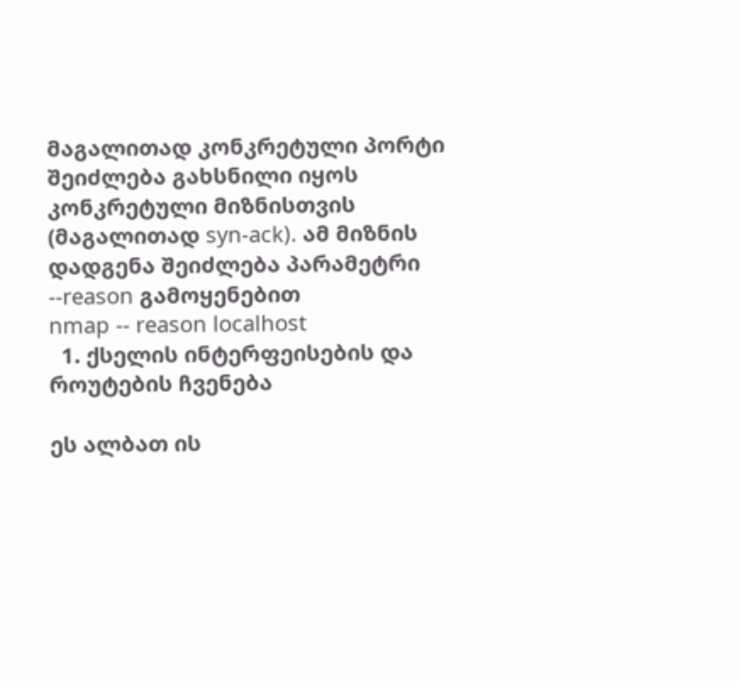მაგალითად კონკრეტული პორტი შეიძლება გახსნილი იყოს კონკრეტული მიზნისთვის (მაგალითად syn-ack). ამ მიზნის დადგენა შეიძლება პარამეტრი --reason გამოყენებით
nmap -- reason localhost
  1. ქსელის ინტერფეისების და როუტების ჩვენება

ეს ალბათ ის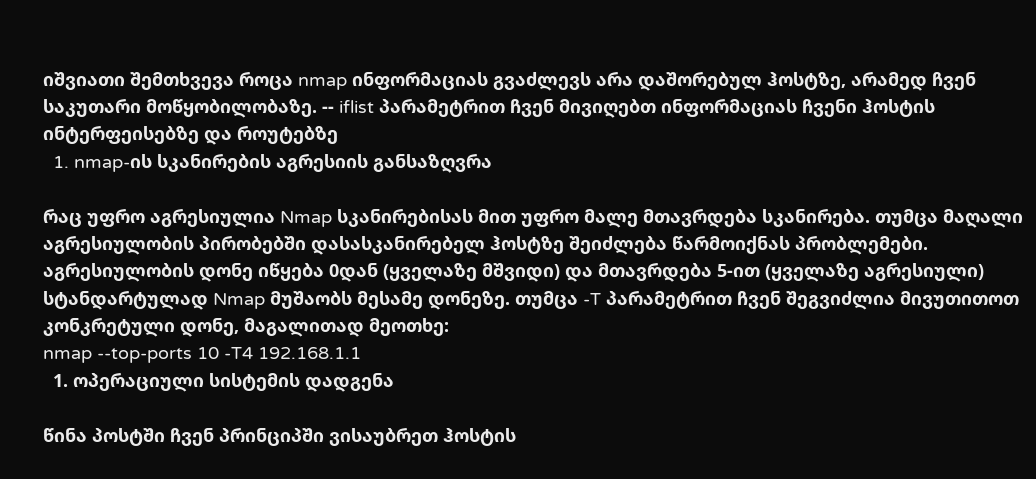იშვიათი შემთხვევა როცა nmap ინფორმაციას გვაძლევს არა დაშორებულ ჰოსტზე, არამედ ჩვენ საკუთარი მოწყობილობაზე. -- iflist პარამეტრით ჩვენ მივიღებთ ინფორმაციას ჩვენი ჰოსტის ინტერფეისებზე და როუტებზე
  1. nmap-ის სკანირების აგრესიის განსაზღვრა

რაც უფრო აგრესიულია Nmap სკანირებისას მით უფრო მალე მთავრდება სკანირება. თუმცა მაღალი აგრესიულობის პირობებში დასასკანირებელ ჰოსტზე შეიძლება წარმოიქნას პრობლემები. აგრესიულობის დონე იწყება 0დან (ყველაზე მშვიდი) და მთავრდება 5-ით (ყველაზე აგრესიული) სტანდარტულად Nmap მუშაობს მესამე დონეზე. თუმცა -T პარამეტრით ჩვენ შეგვიძლია მივუთითოთ კონკრეტული დონე, მაგალითად მეოთხე:
nmap --top-ports 10 -T4 192.168.1.1
  1. ოპერაციული სისტემის დადგენა

წინა პოსტში ჩვენ პრინციპში ვისაუბრეთ ჰოსტის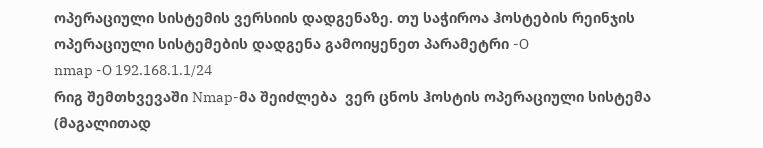ოპერაციული სისტემის ვერსიის დადგენაზე. თუ საჭიროა ჰოსტების რეინჯის ოპერაციული სისტემების დადგენა გამოიყენეთ პარამეტრი -O
nmap -O 192.168.1.1/24
რიგ შემთხვევაში Nmap-მა შეიძლება  ვერ ცნოს ჰოსტის ოპერაციული სისტემა (მაგალითად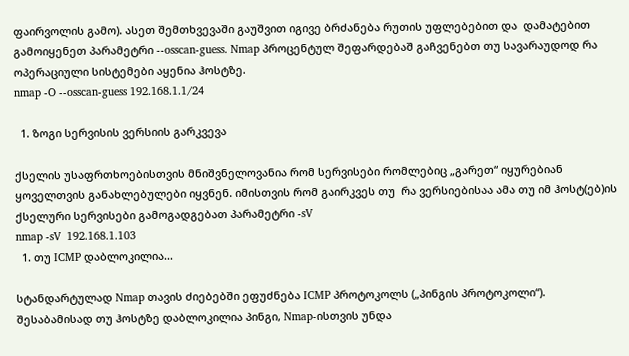ფაირვოლის გამო). ასეთ შემთხვევაში გაუშვით იგივე ბრძანება რუთის უფლებებით და  დამატებით გამოიყენეთ პარამეტრი --osscan-guess. Nmap პროცენტულ შეფარდებაშ გაჩვენებთ თუ სავარაუდოდ რა ოპერაციული სისტემები აყენია ჰოსტზე.
nmap -O --osscan-guess 192.168.1.1/24

  1. ზოგი სერვისის ვერსიის გარკვევა

ქსელის უსაფრთხოებისთვის მნიშვნელოვანია რომ სერვისები რომლებიც „გარეთ“ იყურებიან ყოველთვის განახლებულები იყვნენ. იმისთვის რომ გაირკვეს თუ  რა ვერსიებისაა ამა თუ იმ ჰოსტ(ებ)ის ქსელური სერვისები გამოგადგებათ პარამეტრი -sV
nmap -sV  192.168.1.103
  1. თუ ICMP დაბლოკილია...

სტანდარტულად Nmap თავის ძიებებში ეფუძნება ICMP პროტოკოლს („პინგის პროტოკოლი“). შესაბამისად თუ ჰოსტზე დაბლოკილია პინგი, Nmap-ისთვის უნდა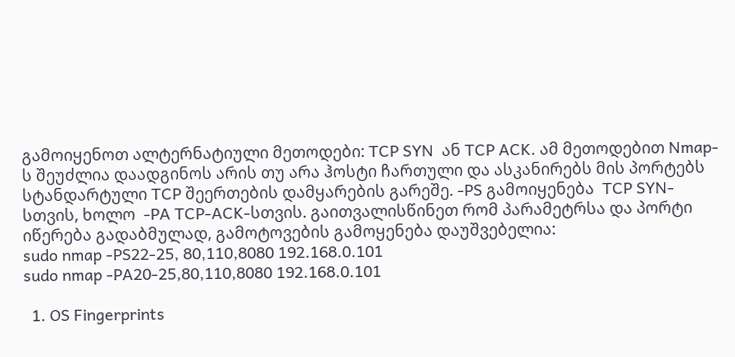გამოიყენოთ ალტერნატიული მეთოდები: TCP SYN  ან TCP ACK. ამ მეთოდებით Nmap-ს შეუძლია დაადგინოს არის თუ არა ჰოსტი ჩართული და ასკანირებს მის პორტებს სტანდარტული TCP შეერთების დამყარების გარეშე. -PS გამოიყენება  TCP SYN-სთვის, ხოლო  -PA TCP-ACK-სთვის. გაითვალისწინეთ რომ პარამეტრსა და პორტი იწერება გადაბმულად, გამოტოვების გამოყენება დაუშვებელია:
sudo nmap -PS22-25, 80,110,8080 192.168.0.101
sudo nmap -PA20-25,80,110,8080 192.168.0.101

  1. OS Fingerprints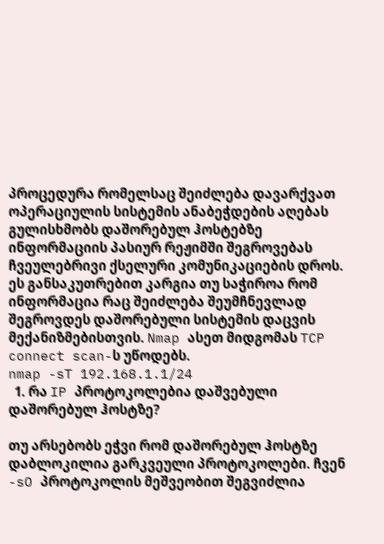პროცედურა რომელსაც შეიძლება დავარქვათ ოპერაციულის სისტემის ანაბეჭდების აღებას გულისხმობს დაშორებულ ჰოსტებზე ინფორმაციის პასიურ რეჟიმში შეგროვებას ჩვეულებრივი ქსელური კომუნიკაციების დროს. ეს განსაკუთრებით კარგია თუ საჭიროა რომ ინფორმაცია რაც შეიძლება შეუმჩნევლად შეგროვდეს დაშორებული სისტემის დაცვის მექანიზმებისთვის. Nmap ასეთ მიდგომას TCP connect scan-ს უწოდებს.
nmap -sT 192.168.1.1/24
  1. რა IP პროტოკოლებია დაშვებული დაშორებულ ჰოსტზე?

თუ არსებობს ეჭვი რომ დაშორებულ ჰოსტზე დაბლოკილია გარკვეული პროტოკოლები. ჩვენ -sO პროტოკოლის მეშვეობით შეგვიძლია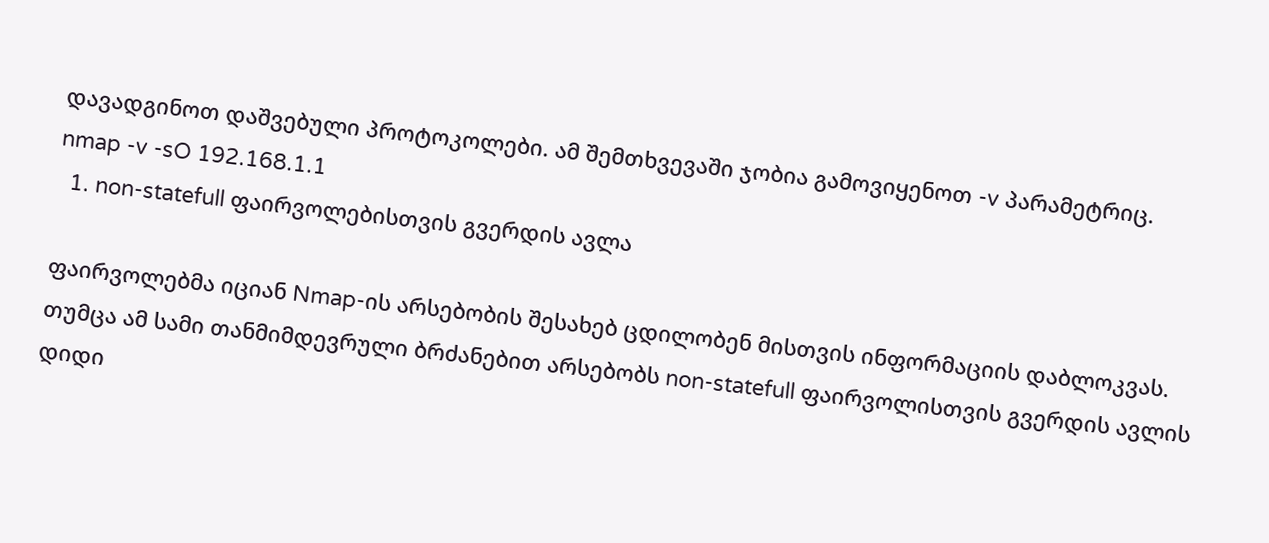დავადგინოთ დაშვებული პროტოკოლები. ამ შემთხვევაში ჯობია გამოვიყენოთ -v პარამეტრიც.
nmap -v -sO 192.168.1.1
  1. non-statefull ფაირვოლებისთვის გვერდის ავლა

ფაირვოლებმა იციან Nmap-ის არსებობის შესახებ ცდილობენ მისთვის ინფორმაციის დაბლოკვას. თუმცა ამ სამი თანმიმდევრული ბრძანებით არსებობს non-statefull ფაირვოლისთვის გვერდის ავლის დიდი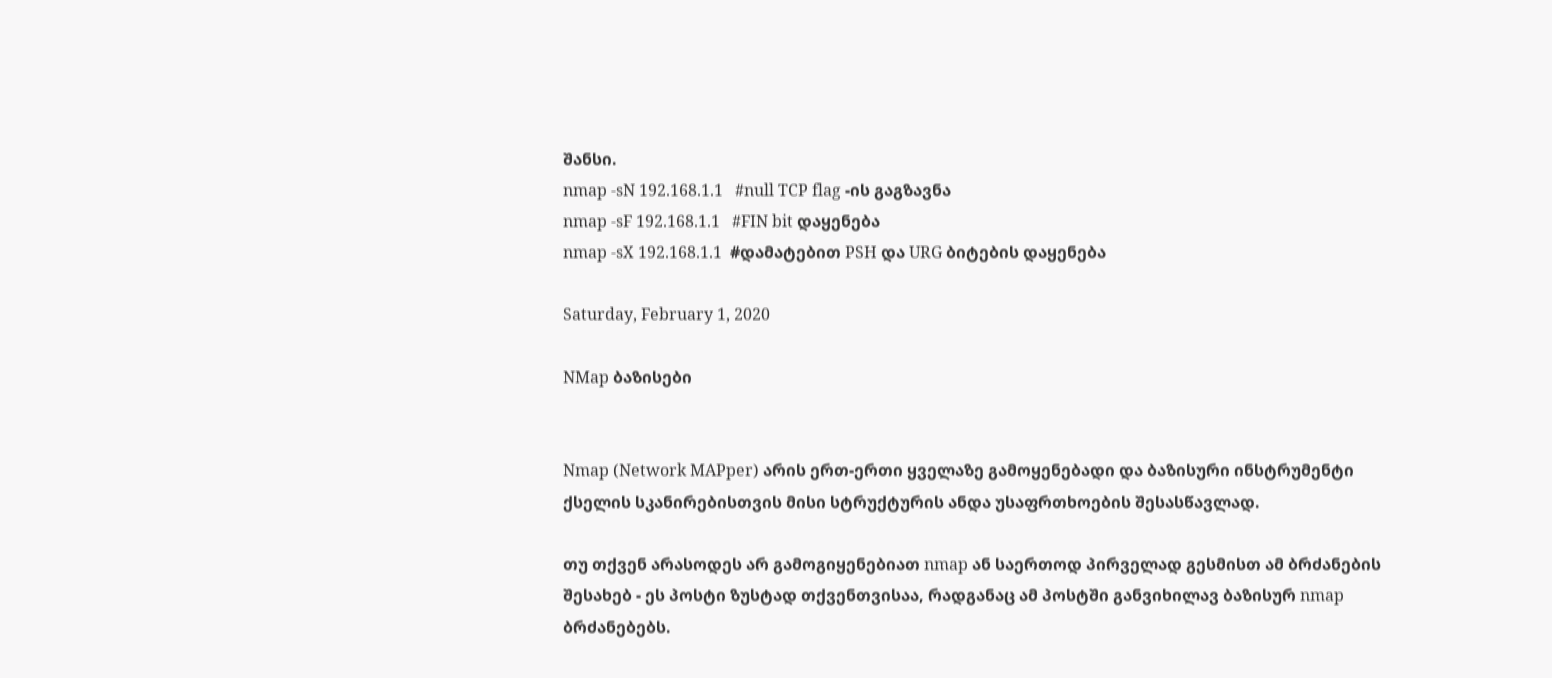შანსი.
nmap -sN 192.168.1.1   #null TCP flag -ის გაგზავნა
nmap -sF 192.168.1.1   #FIN bit დაყენება
nmap -sX 192.168.1.1  #დამატებით PSH და URG ბიტების დაყენება

Saturday, February 1, 2020

NMap ბაზისები


Nmap (Network MAPper) არის ერთ-ერთი ყველაზე გამოყენებადი და ბაზისური ინსტრუმენტი ქსელის სკანირებისთვის მისი სტრუქტურის ანდა უსაფრთხოების შესასწავლად.

თუ თქვენ არასოდეს არ გამოგიყენებიათ nmap ან საერთოდ პირველად გესმისთ ამ ბრძანების შესახებ - ეს პოსტი ზუსტად თქვენთვისაა, რადგანაც ამ პოსტში განვიხილავ ბაზისურ nmap ბრძანებებს.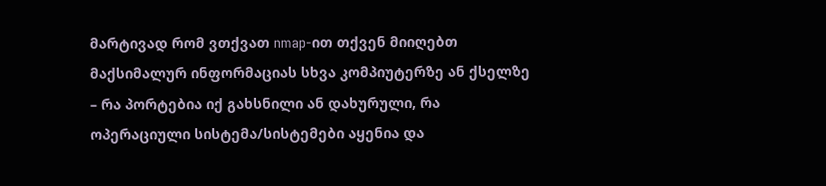მარტივად რომ ვთქვათ nmap-ით თქვენ მიიღებთ მაქსიმალურ ინფორმაციას სხვა კომპიუტერზე ან ქსელზე – რა პორტებია იქ გახსნილი ან დახურული, რა ოპერაციული სისტემა/სისტემები აყენია და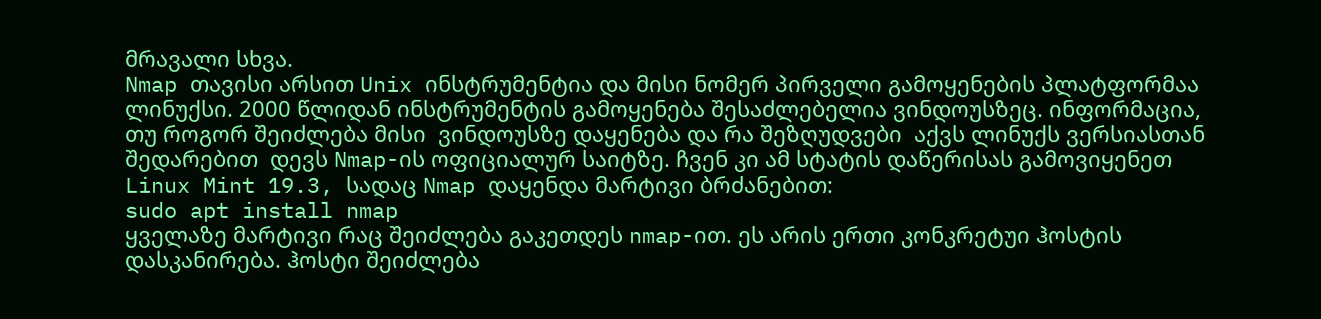მრავალი სხვა.
Nmap თავისი არსით Unix ინსტრუმენტია და მისი ნომერ პირველი გამოყენების პლატფორმაა ლინუქსი. 2000 წლიდან ინსტრუმენტის გამოყენება შესაძლებელია ვინდოუსზეც. ინფორმაცია, თუ როგორ შეიძლება მისი  ვინდოუსზე დაყენება და რა შეზღუდვები  აქვს ლინუქს ვერსიასთან შედარებით  დევს Nmap-ის ოფიციალურ საიტზე. ჩვენ კი ამ სტატის დაწერისას გამოვიყენეთ Linux Mint 19.3, სადაც Nmap დაყენდა მარტივი ბრძანებით:
sudo apt install nmap
ყველაზე მარტივი რაც შეიძლება გაკეთდეს nmap-ით. ეს არის ერთი კონკრეტუი ჰოსტის დასკანირება. ჰოსტი შეიძლება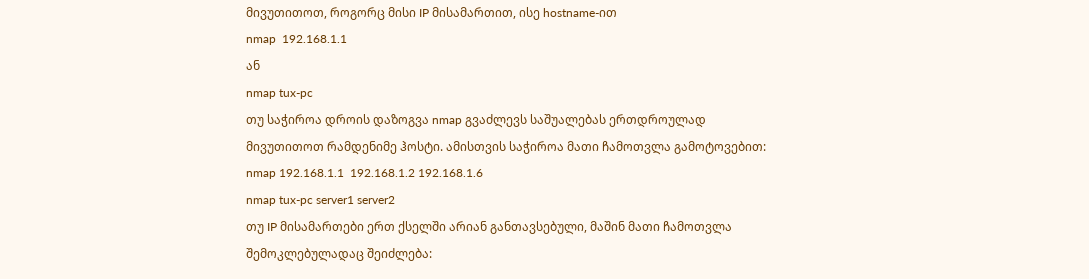მივუთითოთ, როგორც მისი IP მისამართით, ისე hostname-ით
nmap  192.168.1.1
ან
nmap tux-pc
თუ საჭიროა დროის დაზოგვა nmap გვაძლევს საშუალებას ერთდროულად მივუთითოთ რამდენიმე ჰოსტი. ამისთვის საჭიროა მათი ჩამოთვლა გამოტოვებით:
nmap 192.168.1.1  192.168.1.2 192.168.1.6
nmap tux-pc server1 server2
თუ IP მისამართები ერთ ქსელში არიან განთავსებული, მაშინ მათი ჩამოთვლა შემოკლებულადაც შეიძლება: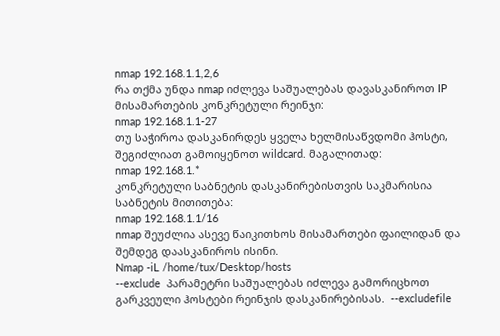nmap 192.168.1.1,2,6
რა თქმა უნდა nmap იძლევა საშუალებას დავასკანიროთ IP მისამართების კონკრეტული რეინჯი:
nmap 192.168.1.1-27
თუ საჭიროა დასკანირდეს ყველა ხელმისაწვდომი ჰოსტი, შეგიძლიათ გამოიყენოთ wildcard. მაგალითად:
nmap 192.168.1.*
კონკრეტული საბნეტის დასკანირებისთვის საკმარისია საბნეტის მითითება:
nmap 192.168.1.1/16
nmap შეუძლია ასევე წაიკითხოს მისამართები ფაილიდან და შემდეგ დაასკანიროს ისინი.
Nmap -iL /home/tux/Desktop/hosts
--exclude  პარამეტრი საშუალებას იძლევა გამორიცხოთ გარკვეული ჰოსტები რეინჯის დასკანირებისას.  --excludefile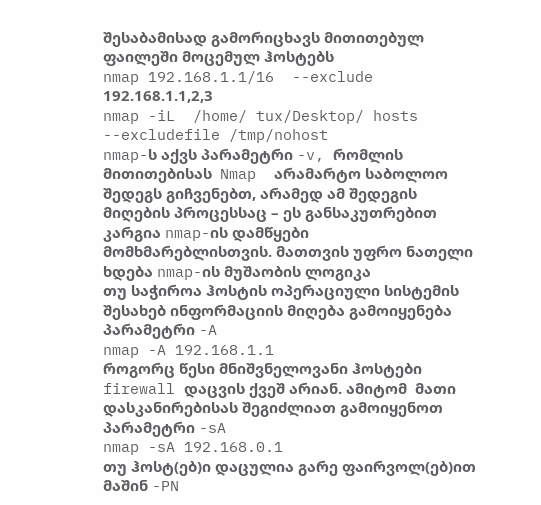შესაბამისად გამორიცხავს მითითებულ ფაილეში მოცემულ ჰოსტებს
nmap 192.168.1.1/16  --exclude 192.168.1.1,2,3
nmap -iL  /home/ tux/Desktop/ hosts --excludefile /tmp/nohost
nmap-ს აქვს პარამეტრი -v, რომლის მითითებისას  Nmap  არამარტო საბოლოო შედეგს გიჩვენებთ, არამედ ამ შედეგის მიღების პროცესსაც – ეს განსაკუთრებით კარგია nmap-ის დამწყები მომხმარებლისთვის. მათთვის უფრო ნათელი ხდება nmap-ის მუშაობის ლოგიკა
თუ საჭიროა ჰოსტის ოპერაციული სისტემის შესახებ ინფორმაციის მიღება გამოიყენება პარამეტრი -A
nmap -A 192.168.1.1
როგორც წესი მნიშვნელოვანი ჰოსტები firewall დაცვის ქვეშ არიან. ამიტომ  მათი  დასკანირებისას შეგიძლიათ გამოიყენოთ პარამეტრი -sA
nmap -sA 192.168.0.1
თუ ჰოსტ(ებ)ი დაცულია გარე ფაირვოლ(ებ)ით მაშინ -PN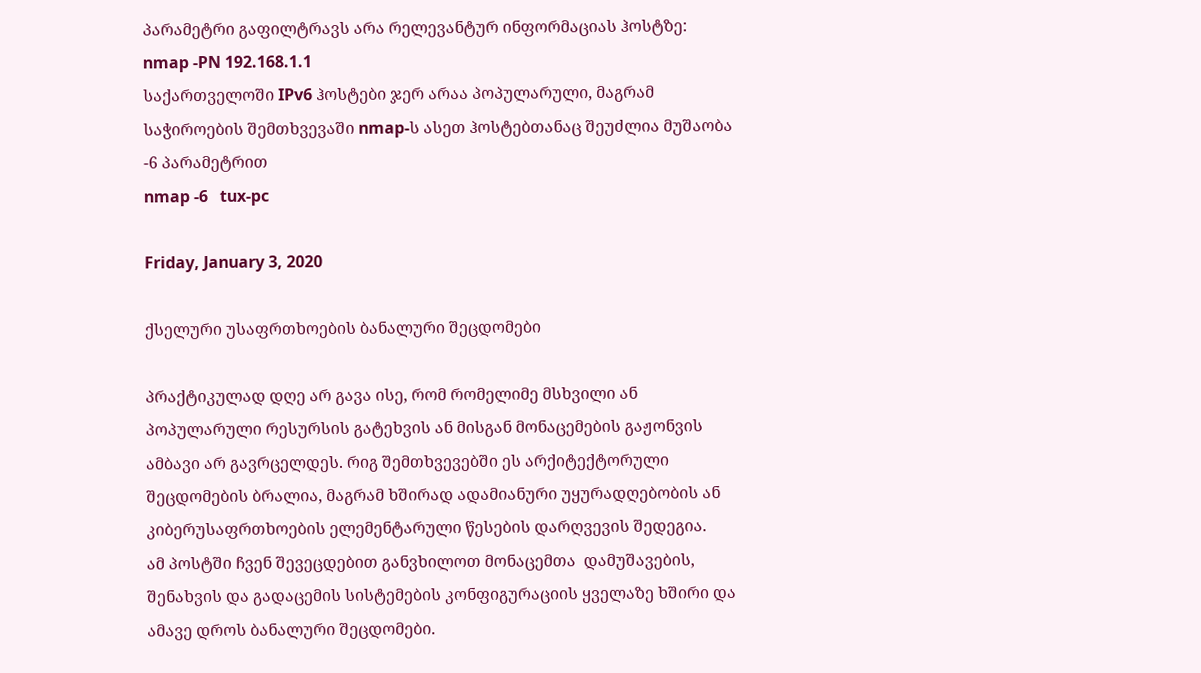პარამეტრი გაფილტრავს არა რელევანტურ ინფორმაციას ჰოსტზე:
nmap -PN 192.168.1.1
საქართველოში IPv6 ჰოსტები ჯერ არაა პოპულარული, მაგრამ საჭიროების შემთხვევაში nmap-ს ასეთ ჰოსტებთანაც შეუძლია მუშაობა -6 პარამეტრით
nmap -6   tux-pc

Friday, January 3, 2020

ქსელური უსაფრთხოების ბანალური შეცდომები

პრაქტიკულად დღე არ გავა ისე, რომ რომელიმე მსხვილი ან პოპულარული რესურსის გატეხვის ან მისგან მონაცემების გაჟონვის ამბავი არ გავრცელდეს. რიგ შემთხვევებში ეს არქიტექტორული შეცდომების ბრალია, მაგრამ ხშირად ადამიანური უყურადღებობის ან კიბერუსაფრთხოების ელემენტარული წესების დარღვევის შედეგია.
ამ პოსტში ჩვენ შევეცდებით განვხილოთ მონაცემთა  დამუშავების, შენახვის და გადაცემის სისტემების კონფიგურაციის ყველაზე ხშირი და ამავე დროს ბანალური შეცდომები.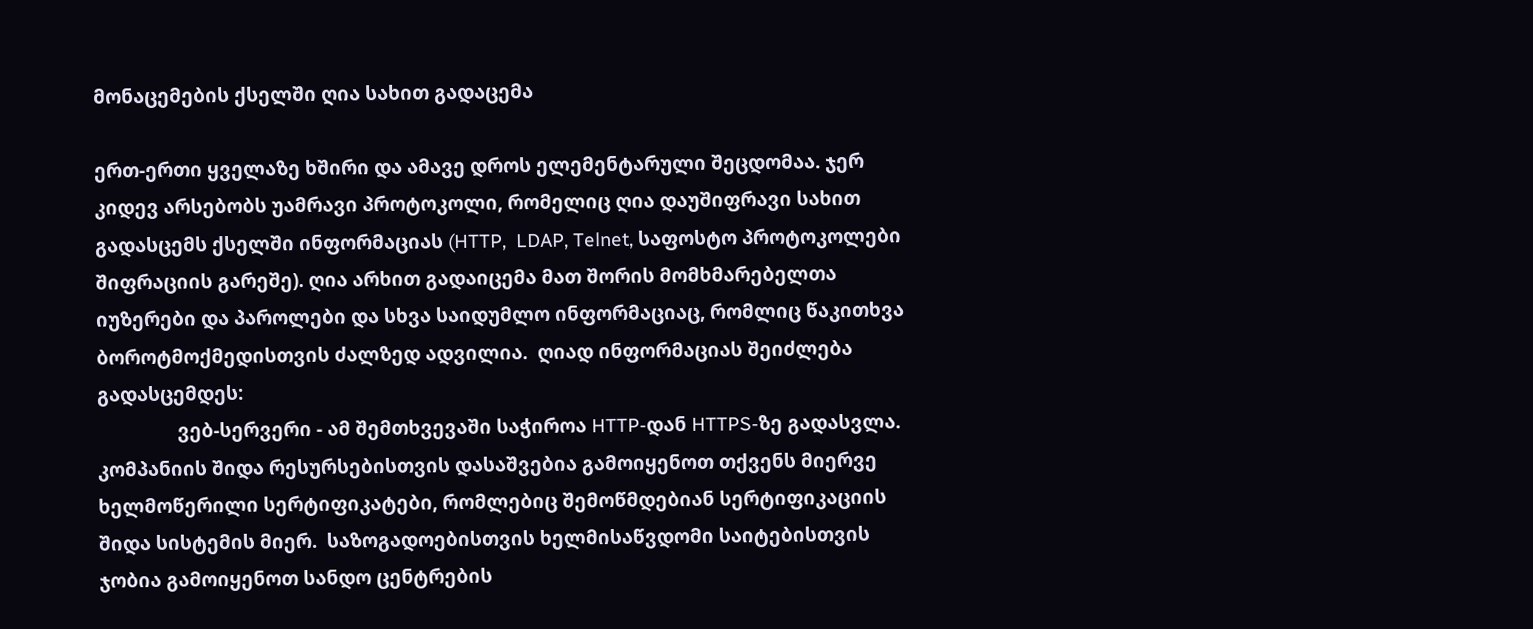მონაცემების ქსელში ღია სახით გადაცემა

ერთ-ერთი ყველაზე ხშირი და ამავე დროს ელემენტარული შეცდომაა. ჯერ კიდევ არსებობს უამრავი პროტოკოლი, რომელიც ღია დაუშიფრავი სახით გადასცემს ქსელში ინფორმაციას (HTTP,  LDAP, Telnet, საფოსტო პროტოკოლები შიფრაციის გარეშე). ღია არხით გადაიცემა მათ შორის მომხმარებელთა იუზერები და პაროლები და სხვა საიდუმლო ინფორმაციაც, რომლიც წაკითხვა ბოროტმოქმედისთვის ძალზედ ადვილია.  ღიად ინფორმაციას შეიძლება გადასცემდეს:
                ვებ-სერვერი - ამ შემთხვევაში საჭიროა HTTP-დან HTTPS-ზე გადასვლა. კომპანიის შიდა რესურსებისთვის დასაშვებია გამოიყენოთ თქვენს მიერვე ხელმოწერილი სერტიფიკატები, რომლებიც შემოწმდებიან სერტიფიკაციის შიდა სისტემის მიერ.  საზოგადოებისთვის ხელმისაწვდომი საიტებისთვის ჯობია გამოიყენოთ სანდო ცენტრების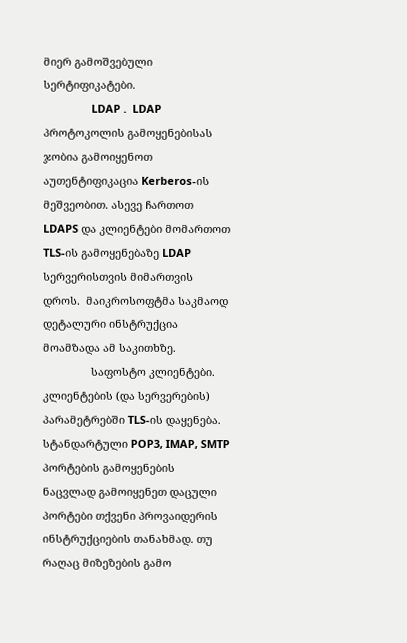მიერ გამოშვებული სერტიფიკატები.
                LDAP .  LDAP პროტოკოლის გამოყენებისას ჯობია გამოიყენოთ აუთენტიფიკაცია Kerberos-ის მეშვეობით. ასევე ჩართოთ LDAPS და კლიენტები მომართოთ TLS-ის გამოყენებაზე LDAP სერვერისთვის მიმართვის დროს.  მაიკროსოფტმა საკმაოდ დეტალური ინსტრუქცია მოამზადა ამ საკითხზე.
                საფოსტო კლიენტები. კლიენტების (და სერვერების) პარამეტრებში TLS-ის დაყენება. სტანდარტული POP3, IMAP, SMTP პორტების გამოყენების ნაცვლად გამოიყენეთ დაცული პორტები თქვენი პროვაიდერის ინსტრუქციების თანახმად. თუ რაღაც მიზეზების გამო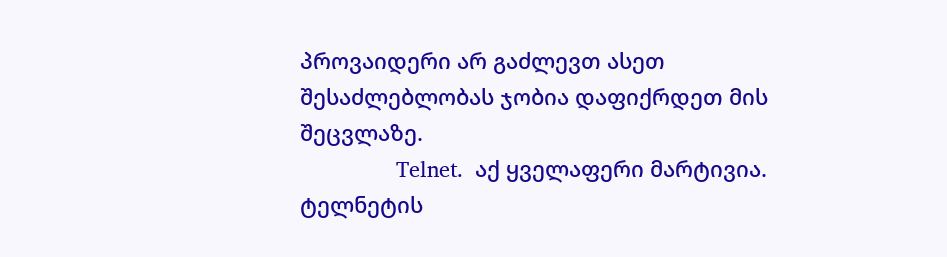პროვაიდერი არ გაძლევთ ასეთ შესაძლებლობას ჯობია დაფიქრდეთ მის შეცვლაზე.
                Telnet.  აქ ყველაფერი მარტივია. ტელნეტის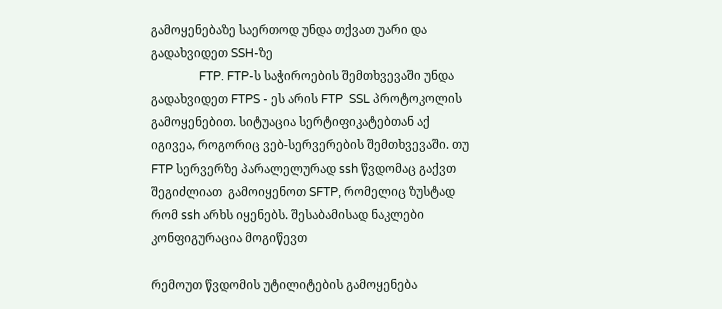გამოყენებაზე საერთოდ უნდა თქვათ უარი და გადახვიდეთ SSH-ზე
                FTP. FTP-ს საჭიროების შემთხვევაში უნდა  გადახვიდეთ FTPS - ეს არის FTP  SSL პროტოკოლის გამოყენებით. სიტუაცია სერტიფიკატებთან აქ იგივეა, როგორიც ვებ-სერვერების შემთხვევაში. თუ FTP სერვერზე პარალელურად ssh წვდომაც გაქვთ შეგიძლიათ  გამოიყენოთ SFTP, რომელიც ზუსტად რომ ssh არხს იყენებს. შესაბამისად ნაკლები კონფიგურაცია მოგიწევთ

რემოუთ წვდომის უტილიტების გამოყენება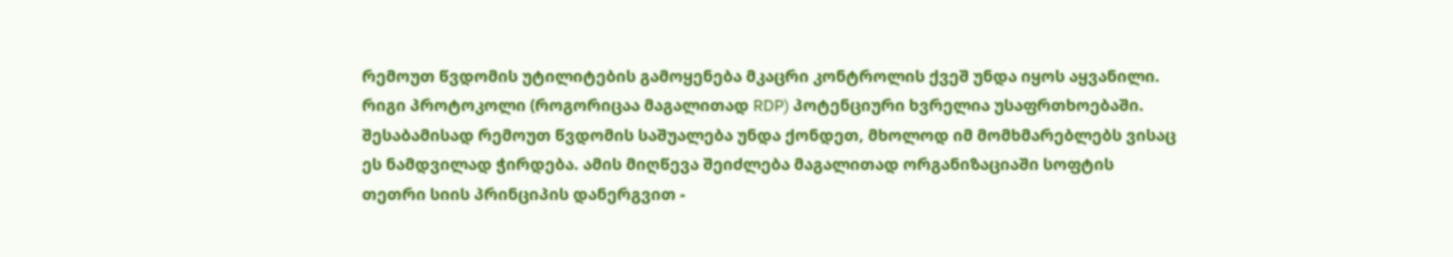რემოუთ წვდომის უტილიტების გამოყენება მკაცრი კონტროლის ქვეშ უნდა იყოს აყვანილი. რიგი პროტოკოლი (როგორიცაა მაგალითად RDP) პოტენციური ხვრელია უსაფრთხოებაში. შესაბამისად რემოუთ წვდომის საშუალება უნდა ქონდეთ, მხოლოდ იმ მომხმარებლებს ვისაც ეს ნამდვილად ჭირდება. ამის მიღწევა შეიძლება მაგალითად ორგანიზაციაში სოფტის თეთრი სიის პრინციპის დანერგვით -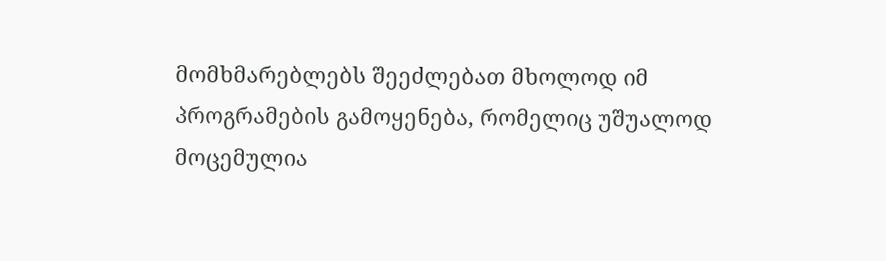მომხმარებლებს შეეძლებათ მხოლოდ იმ პროგრამების გამოყენება, რომელიც უშუალოდ მოცემულია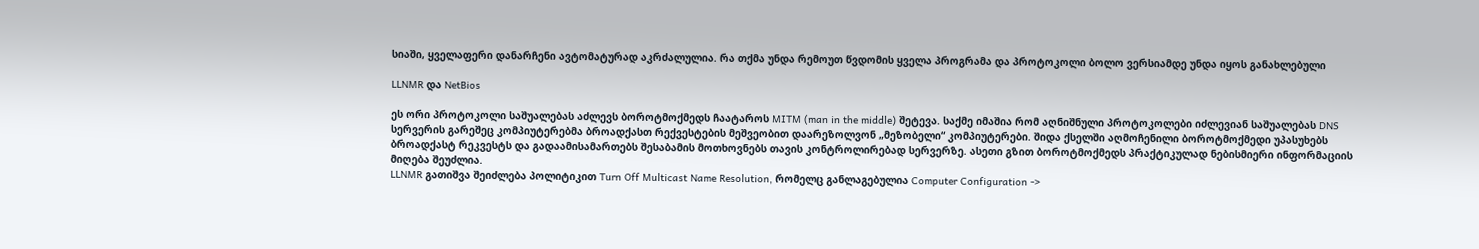სიაში, ყველაფერი დანარჩენი ავტომატურად აკრძალულია. რა თქმა უნდა რემოუთ წვდომის ყველა პროგრამა და პროტოკოლი ბოლო ვერსიამდე უნდა იყოს განახლებული

LLNMR და NetBios

ეს ორი პროტოკოლი საშუალებას აძლევს ბოროტმოქმედს ჩაატაროს MITM (man in the middle) შეტევა. საქმე იმაშია რომ აღნიშნული პროტოკოლები იძლევიან საშუალებას DNS სერვერის გარეშეც კომპიუტერებმა ბროადქასთ რექვესტების მეშვეობით დაარეზოლვონ „მეზობელი“ კომპიუტერები. შიდა ქსელში აღმოჩენილი ბოროტმოქმედი უპასუხებს ბროადქასტ რეკვესტს და გადაამისამართებს შესაბამის მოთხოვნებს თავის კონტროლირებად სერვერზე. ასეთი გზით ბოროტმოქმედს პრაქტიკულად ნებისმიერი ინფორმაციის მიღება შეუძლია.
LLNMR გათიშვა შეიძლება პოლიტიკით Turn Off Multicast Name Resolution, რომელც განლაგებულია Computer Configuration ->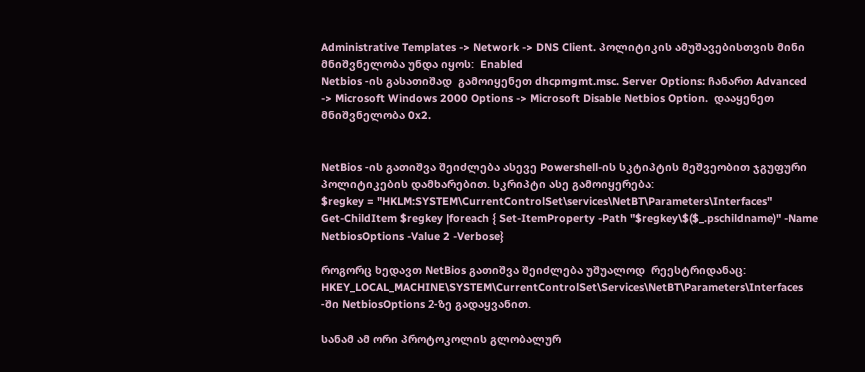Administrative Templates -> Network -> DNS Client. პოლიტიკის ამუშავებისთვის მინი მნიშვნელობა უნდა იყოს:  Enabled
Netbios -ის გასათიშად  გამოიყენეთ dhcpmgmt.msc. Server Options: ჩანართ Advanced -> Microsoft Windows 2000 Options -> Microsoft Disable Netbios Option.  დააყენეთ მნიშვნელობა 0x2.


NetBios -ის გათიშვა შეიძლება ასევე Powershell-ის სკტიპტის მეშვეობით ჯგუფური პოლიტიკების დამხარებით. სკრიპტი ასე გამოიყერება:
$regkey = "HKLM:SYSTEM\CurrentControlSet\services\NetBT\Parameters\Interfaces"
Get-ChildItem $regkey |foreach { Set-ItemProperty -Path "$regkey\$($_.pschildname)" -Name NetbiosOptions -Value 2 -Verbose}

როგორც ხედავთ NetBios გათიშვა შეიძლება უშუალოდ  რეესტრიდანაც:
HKEY_LOCAL_MACHINE\SYSTEM\CurrentControlSet\Services\NetBT\Parameters\Interfaces -ში NetbiosOptions 2-ზე გადაყვანით.

სანამ ამ ორი პროტოკოლის გლობალურ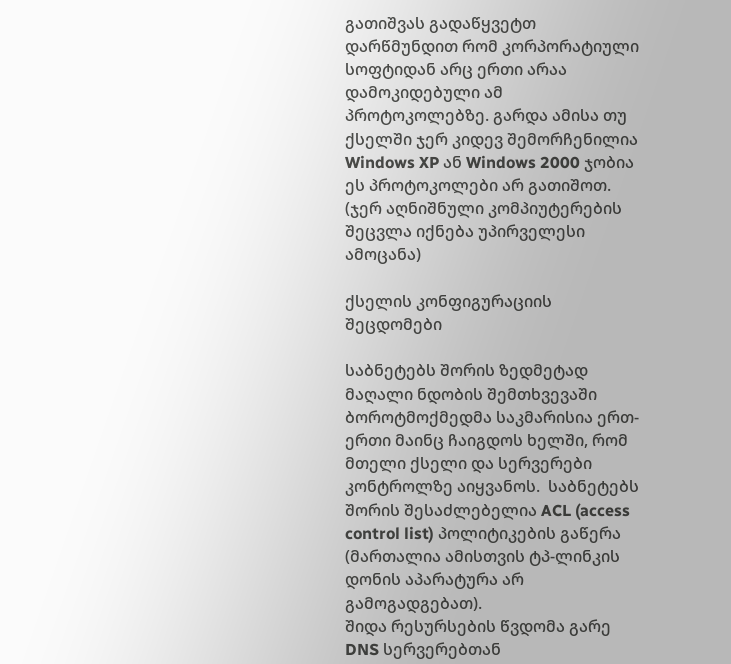გათიშვას გადაწყვეტთ დარწმუნდით რომ კორპორატიული სოფტიდან არც ერთი არაა დამოკიდებული ამ პროტოკოლებზე. გარდა ამისა თუ ქსელში ჯერ კიდევ შემორჩენილია Windows XP ან Windows 2000 ჯობია ეს პროტოკოლები არ გათიშოთ. (ჯერ აღნიშნული კომპიუტერების შეცვლა იქნება უპირველესი ამოცანა)

ქსელის კონფიგურაციის შეცდომები

საბნეტებს შორის ზედმეტად მაღალი ნდობის შემთხვევაში ბოროტმოქმედმა საკმარისია ერთ-ერთი მაინც ჩაიგდოს ხელში, რომ მთელი ქსელი და სერვერები კონტროლზე აიყვანოს.  საბნეტებს შორის შესაძლებელია ACL (access control list) პოლიტიკების გაწერა (მართალია ამისთვის ტპ-ლინკის დონის აპარატურა არ გამოგადგებათ).
შიდა რესურსების წვდომა გარე DNS სერვერებთან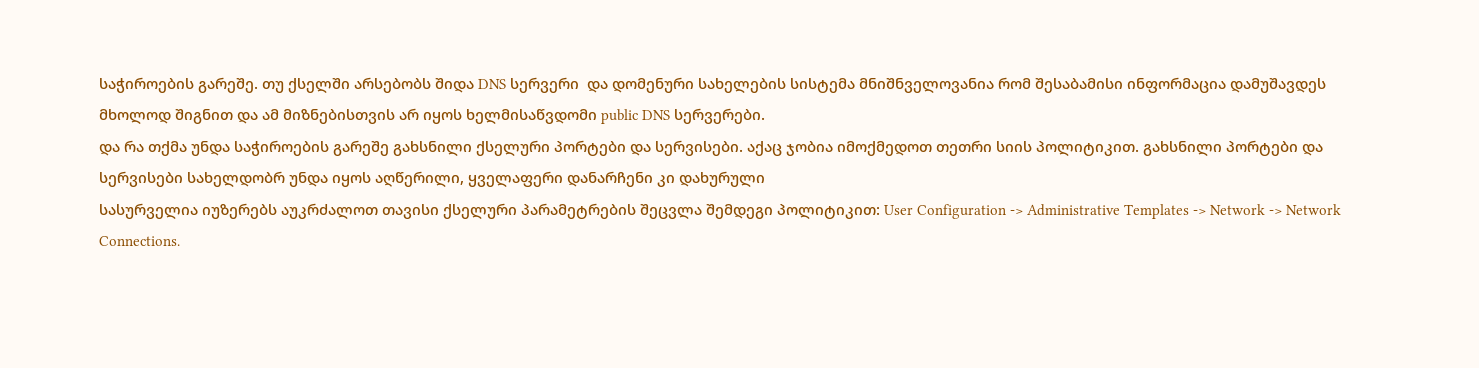საჭიროების გარეშე. თუ ქსელში არსებობს შიდა DNS სერვერი  და დომენური სახელების სისტემა მნიშნველოვანია რომ შესაბამისი ინფორმაცია დამუშავდეს მხოლოდ შიგნით და ამ მიზნებისთვის არ იყოს ხელმისაწვდომი public DNS სერვერები.
და რა თქმა უნდა საჭიროების გარეშე გახსნილი ქსელური პორტები და სერვისები. აქაც ჯობია იმოქმედოთ თეთრი სიის პოლიტიკით. გახსნილი პორტები და სერვისები სახელდობრ უნდა იყოს აღწერილი, ყველაფერი დანარჩენი კი დახურული
სასურველია იუზერებს აუკრძალოთ თავისი ქსელური პარამეტრების შეცვლა შემდეგი პოლიტიკით: User Configuration -> Administrative Templates -> Network -> Network Connections.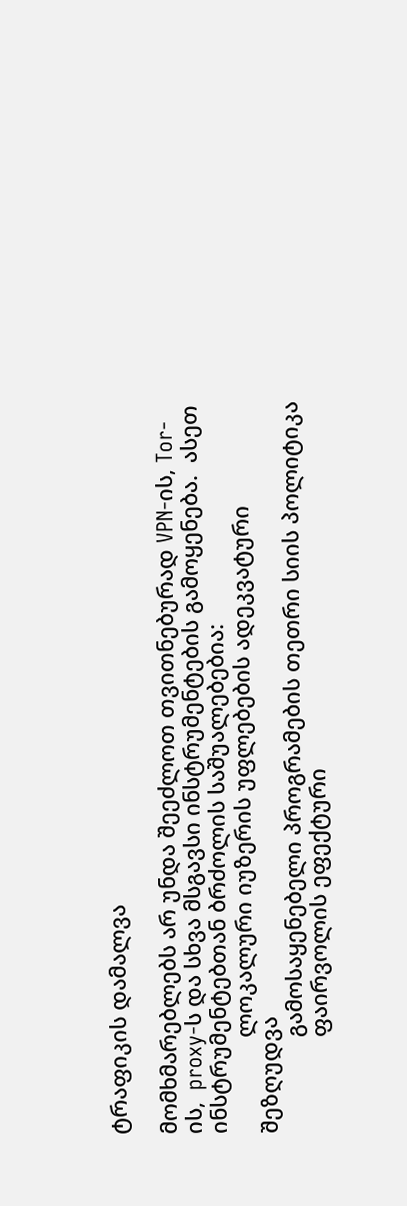ტრაფიკის დამალვა

მომხმარებლებს არ უნდა შეეძლოთ თვითნებურად VPN-ის, Tor-ის,  proxy-ს და სხვა მსგავსი ინსტრუმენტების გამოყენება.  ასეთ ინსტრუმენტებთან ბრძოლის საშუალებებია:
                ლოკალური იუზერის უფლებების ადეკვატური შეზღუდვა
                გამოსაყენებელი პროგრამების თეთრი სიის პოლიტიკა
                ფაირვოლის ეფექტური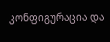კონფიგურაცია და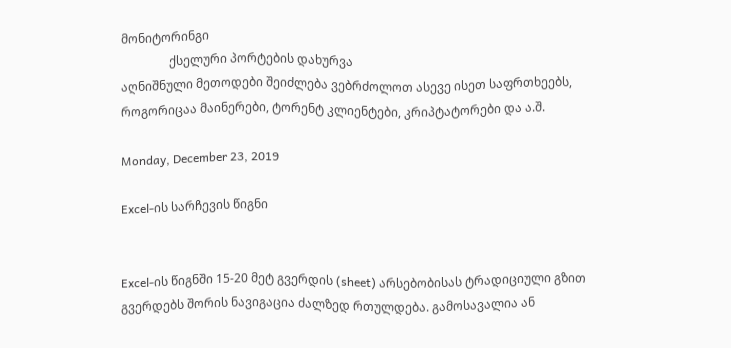მონიტორინგი
                ქსელური პორტების დახურვა
აღნიშნული მეთოდები შეიძლება ვებრძოლოთ ასევე ისეთ საფრთხეებს, როგორიცაა მაინერები, ტორენტ კლიენტები, კრიპტატორები და ა.შ.

Monday, December 23, 2019

Excel-ის სარჩევის წიგნი


Excel-ის წიგნში 15-20 მეტ გვერდის (sheet) არსებობისას ტრადიციული გზით გვერდებს შორის ნავიგაცია ძალზედ რთულდება. გამოსავალია ან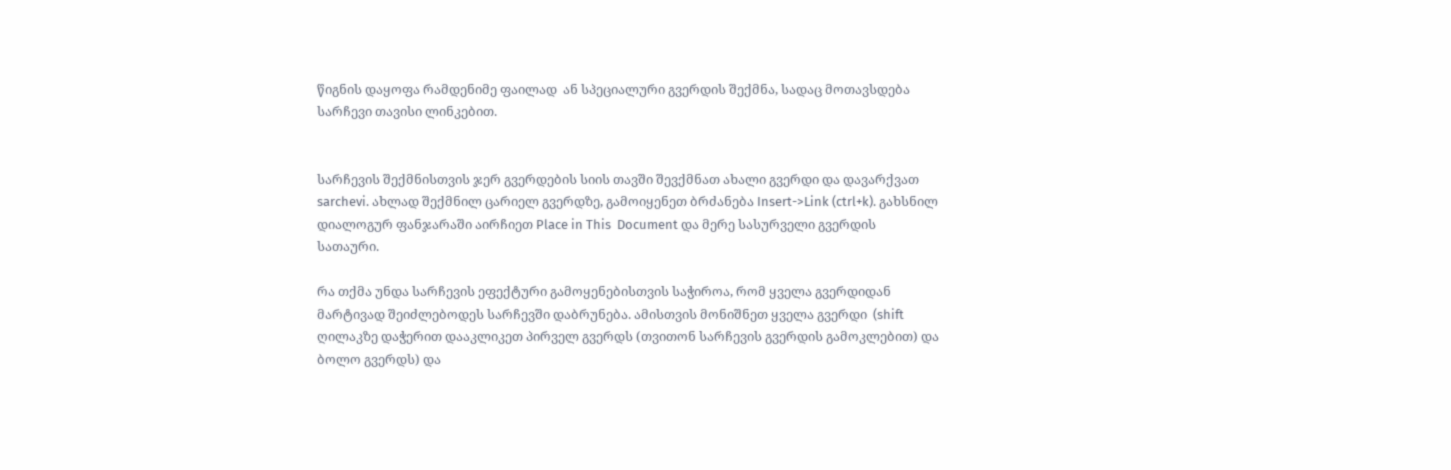წიგნის დაყოფა რამდენიმე ფაილად  ან სპეციალური გვერდის შექმნა, სადაც მოთავსდება სარჩევი თავისი ლინკებით.


სარჩევის შექმნისთვის ჯერ გვერდების სიის თავში შევქმნათ ახალი გვერდი და დავარქვათ sarchevi. ახლად შექმნილ ცარიელ გვერდზე, გამოიყენეთ ბრძანება Insert->Link (ctrl+k). გახსნილ დიალოგურ ფანჯარაში აირჩიეთ Place in This  Document და მერე სასურველი გვერდის სათაური.

რა თქმა უნდა სარჩევის ეფექტური გამოყენებისთვის საჭიროა, რომ ყველა გვერდიდან მარტივად შეიძლებოდეს სარჩევში დაბრუნება. ამისთვის მონიშნეთ ყველა გვერდი  (shift ღილაკზე დაჭერით დააკლიკეთ პირველ გვერდს (თვითონ სარჩევის გვერდის გამოკლებით) და ბოლო გვერდს) და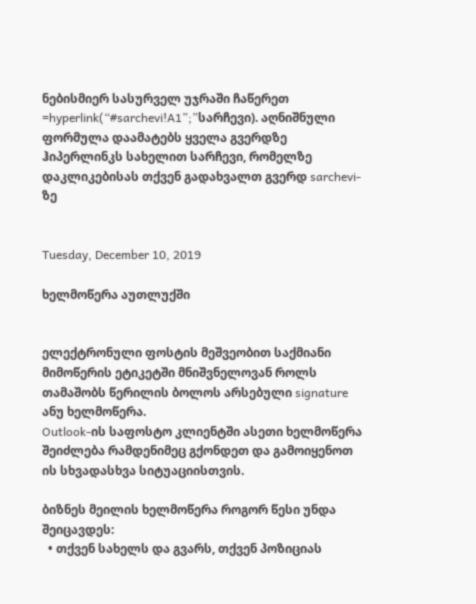ნებისმიერ სასურველ უჯრაში ჩაწერეთ
=hyperlink(“#sarchevi!A1”;”სარჩევი). აღნიშნული ფორმულა დაამატებს ყველა გვერდზე ჰიპერლინკს სახელით სარჩევი, რომელზე დაკლიკებისას თქვენ გადახვალთ გვერდ sarchevi-ზე


Tuesday, December 10, 2019

ხელმოწერა აუთლუქში


ელექტრონული ფოსტის მეშვეობით საქმიანი მიმოწერის ეტიკეტში მნიშვნელოვან როლს თამაშობს წერილის ბოლოს არსებული signature ანუ ხელმოწერა.
Outlook-ის საფოსტო კლიენტში ასეთი ხელმოწერა შეიძლება რამდენიმეც გქონდეთ და გამოიყენოთ ის სხვადასხვა სიტუაციისთვის.

ბიზნეს მეილის ხელმოწერა როგორ წესი უნდა შეიცავდეს:
  • თქვენ სახელს და გვარს, თქვენ პოზიციას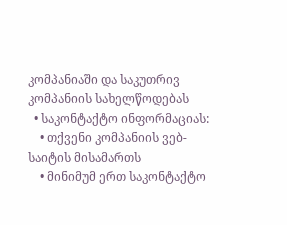კომპანიაში და საკუთრივ კომპანიის სახელწოდებას
  • საკონტაქტო ინფორმაციას:
    • თქვენი კომპანიის ვებ-საიტის მისამართს
    • მინიმუმ ერთ საკონტაქტო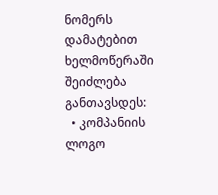ნომერს
დამატებით ხელმოწერაში შეიძლება განთავსდეს:
  • კომპანიის ლოგო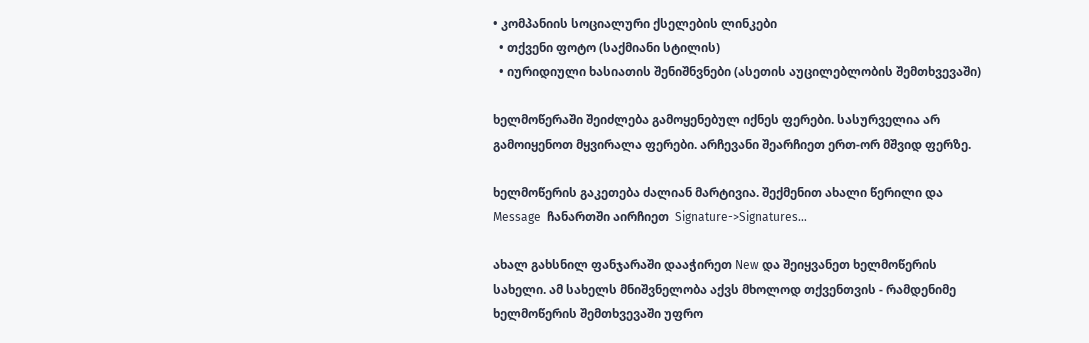• კომპანიის სოციალური ქსელების ლინკები
  • თქვენი ფოტო (საქმიანი სტილის)
  • იურიდიული ხასიათის შენიშნვნები (ასეთის აუცილებლობის შემთხვევაში)

ხელმოწერაში შეიძლება გამოყენებულ იქნეს ფერები. სასურველია არ გამოიყენოთ მყვირალა ფერები. არჩევანი შეარჩიეთ ერთ-ორ მშვიდ ფერზე.

ხელმოწერის გაკეთება ძალიან მარტივია. შექმენით ახალი წერილი და Message  ჩანართში აირჩიეთ  Signature->Signatures…

ახალ გახსნილ ფანჯარაში დააჭირეთ New და შეიყვანეთ ხელმოწერის სახელი. ამ სახელს მნიშვნელობა აქვს მხოლოდ თქვენთვის - რამდენიმე ხელმოწერის შემთხვევაში უფრო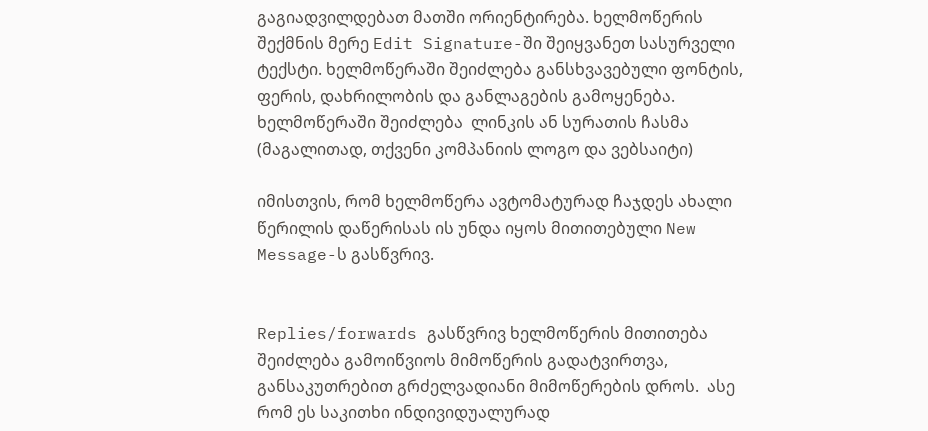გაგიადვილდებათ მათში ორიენტირება. ხელმოწერის შექმნის მერე Edit Signature-ში შეიყვანეთ სასურველი ტექსტი. ხელმოწერაში შეიძლება განსხვავებული ფონტის, ფერის, დახრილობის და განლაგების გამოყენება. ხელმოწერაში შეიძლება  ლინკის ან სურათის ჩასმა (მაგალითად, თქვენი კომპანიის ლოგო და ვებსაიტი)

იმისთვის, რომ ხელმოწერა ავტომატურად ჩაჯდეს ახალი წერილის დაწერისას ის უნდა იყოს მითითებული New Message-ს გასწვრივ.


Replies/forwards გასწვრივ ხელმოწერის მითითება შეიძლება გამოიწვიოს მიმოწერის გადატვირთვა, განსაკუთრებით გრძელვადიანი მიმოწერების დროს.  ასე რომ ეს საკითხი ინდივიდუალურად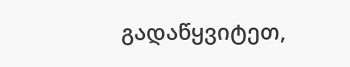გადაწყვიტეთ,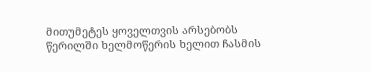მითუმეტეს ყოველთვის არსებობს წერილში ხელმოწერის ხელით ჩასმის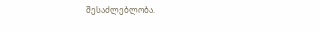შესაძლებლობა.